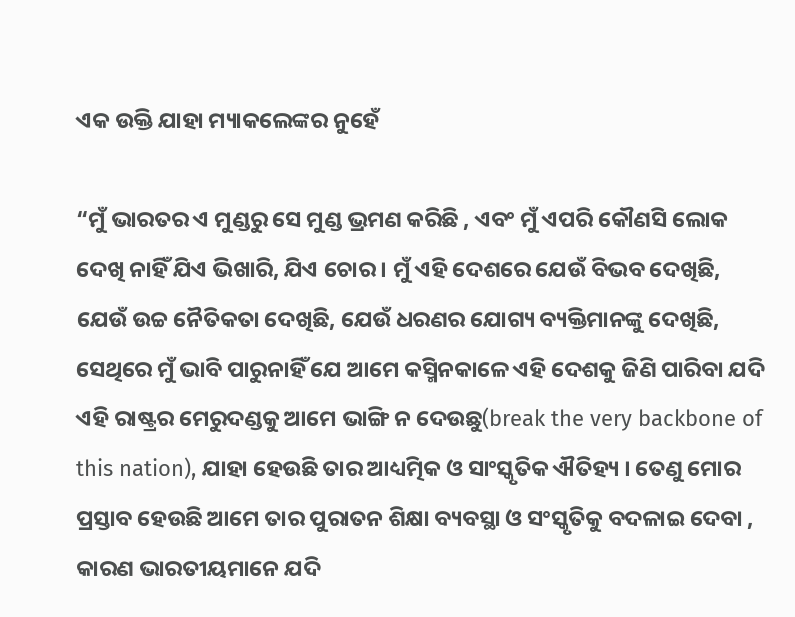ଏକ ଉକ୍ତି ଯାହା ମ୍ୟାକଲେଙ୍କର ନୁହେଁ

“ମୁଁ ଭାରତର ଏ ମୁଣ୍ଡରୁ ସେ ମୁଣ୍ଡ ଭ୍ରମଣ କରିଛି , ଏବଂ ମୁଁ ଏପରି କୌଣସି ଲୋକ ଦେଖି ନାହିଁ ଯିଏ ଭିଖାରି, ଯିଏ ଚୋର । ମୁଁ ଏହି ଦେଶରେ ଯେଉଁ ବିଭବ ଦେଖିଛି, ଯେଉଁ ଉଚ୍ଚ ନୈତିକତା ଦେଖିଛି, ଯେଉଁ ଧରଣର ଯୋଗ୍ୟ ବ୍ୟକ୍ତିମାନଙ୍କୁ ଦେଖିଛି, ସେଥିରେ ମୁଁ ଭାବି ପାରୁନାହିଁ ଯେ ଆମେ କସ୍ମିନକାଳେ ଏହି ଦେଶକୁ ଜିଣି ପାରିବା ଯଦି ଏହି ରାଷ୍ଟ୍ରର ମେରୁଦଣ୍ଡକୁ ଆମେ ଭାଙ୍ଗି ନ ଦେଉଛୁ(break the very backbone of this nation), ଯାହା ହେଉଛି ତାର ଆଧ୍ୟତ୍ମିକ ଓ ସାଂସ୍କୃତିକ ଐତିହ୍ୟ । ତେଣୁ ମୋର ପ୍ରସ୍ତାବ ହେଉଛି ଆମେ ତାର ପୁରାତନ ଶିକ୍ଷା ବ୍ୟବସ୍ଥା ଓ ସଂସ୍କୃତିକୁ ବଦଳାଇ ଦେବା , କାରଣ ଭାରତୀୟମାନେ ଯଦି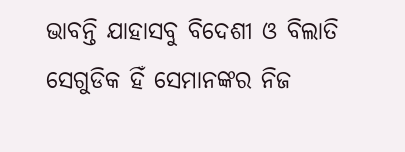ଭାବନ୍ତି ଯାହାସବୁ ବିଦେଶୀ ଓ ବିଲାତି ସେଗୁଡିକ ହିଁ ସେମାନଙ୍କର ନିଜ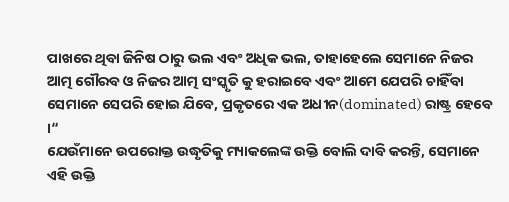ପାଖରେ ଥିବା ଜିନିଷ ଠାରୁ ଭଲ ଏବଂ ଅଧିକ ଭଲ, ତାହାହେଲେ ସେମାନେ ନିଜର ଆତ୍ମ ଗୌରବ ଓ ନିଜର ଆତ୍ମ ସଂସ୍କୃତି କୁ ହରାଇବେ ଏବଂ ଆମେ ଯେପରି ଚାହିଁବା ସେମାନେ ସେପରି ହୋଇ ଯିବେ, ପ୍ରକୃତରେ ଏକ ଅଧୀନ(dominated) ରାଷ୍ଟ୍ର ହେବେ ।“
ଯେଉଁମାନେ ଉପରୋକ୍ତ ଉଦ୍ଧୃତିକୁ ମ୍ୟାକଲେଙ୍କ ଉକ୍ତି ବୋଲି ଦାବି କରନ୍ତି, ସେମାନେ ଏହି ଉକ୍ତି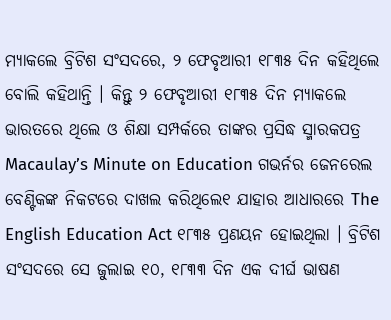ମ୍ୟାକଲେ ବ୍ରିଟିଶ ସଂସଦରେ, ୨ ଫେବୃଆରୀ ୧୮୩୫ ଦିନ କହିଥିଲେ ବୋଲି କହିଥାନ୍ତି । କିନ୍ତୁ ୨ ଫେବୃଆରୀ ୧୮୩୫ ଦିନ ମ୍ୟାକଲେ ଭାରତରେ ଥିଲେ ଓ ଶିକ୍ଷା ସମ୍ପର୍କରେ ତାଙ୍କର ପ୍ରସିଦ୍ଧ ସ୍ମାରକପତ୍ର Macaulay’s Minute on Education ଗଭର୍ନର ଜେନରେଲ ବେଣ୍ଟିକଙ୍କ ନିକଟରେ ଦାଖଲ କରିଥିଲେ୧ ଯାହାର ଆଧାରରେ The English Education Act ୧୮୩୫ ପ୍ରଣୟନ ହୋଇଥିଲା । ବ୍ରିଟିଶ ସଂସଦରେ ସେ ଜୁଲାଇ ୧୦, ୧୮୩୩ ଦିନ ଏକ ଦୀର୍ଘ ଭାଷଣ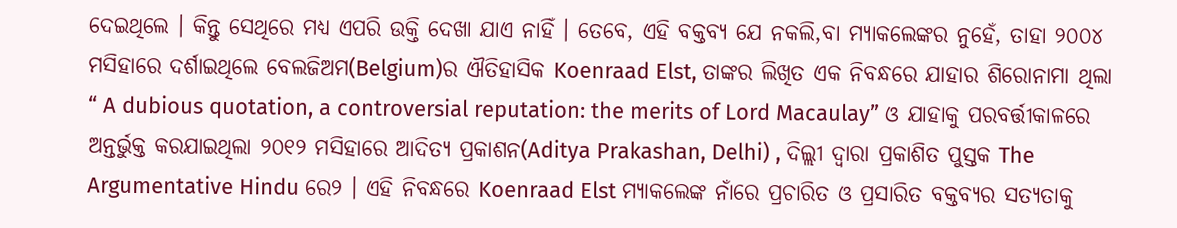ଦେଇଥିଲେ । କିନ୍ତୁ ସେଥିରେ ମଧ୍ୟ ଏପରି ଉକ୍ତି ଦେଖା ଯାଏ ନାହିଁ । ତେବେ, ଏହି ବକ୍ତବ୍ୟ ଯେ ନକଲି,ବା ମ୍ୟାକଲେଙ୍କର ନୁହେଁ, ତାହା ୨୦୦୪ ମସିହାରେ ଦର୍ଶାଇଥିଲେ ବେଲଜିଅମ(Belgium)ର ଐତିହାସିକ Koenraad Elst, ତାଙ୍କର ଲିଖିତ ଏକ ନିବନ୍ଧରେ ଯାହାର ଶିରୋନାମା ଥିଲା “ A dubious quotation, a controversial reputation: the merits of Lord Macaulay” ଓ ଯାହାକୁ ପରବର୍ତ୍ତୀକାଳରେ ଅନ୍ତର୍ଭୁକ୍ତ କରଯାଇଥିଲା ୨୦୧୨ ମସିହାରେ ଆଦିତ୍ୟ ପ୍ରକାଶନ(Aditya Prakashan, Delhi) , ଦିଲ୍ଲୀ ଦ୍ବାରା ପ୍ରକାଶିତ ପୁସ୍ତକ The Argumentative Hindu ରେ୨ । ଏହି ନିବନ୍ଧରେ Koenraad Elst ମ୍ୟାକଲେଙ୍କ ନାଁରେ ପ୍ରଚାରିତ ଓ ପ୍ରସାରିତ ବକ୍ତବ୍ୟର ସତ୍ୟତାକୁ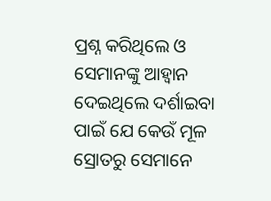ପ୍ରଶ୍ନ କରିଥିଲେ ଓ ସେମାନଙ୍କୁ ଆହ୍ବାନ ଦେଇଥିଲେ ଦର୍ଶାଇବା ପାଇଁ ଯେ କେଉଁ ମୂଳ ସ୍ରୋତରୁ ସେମାନେ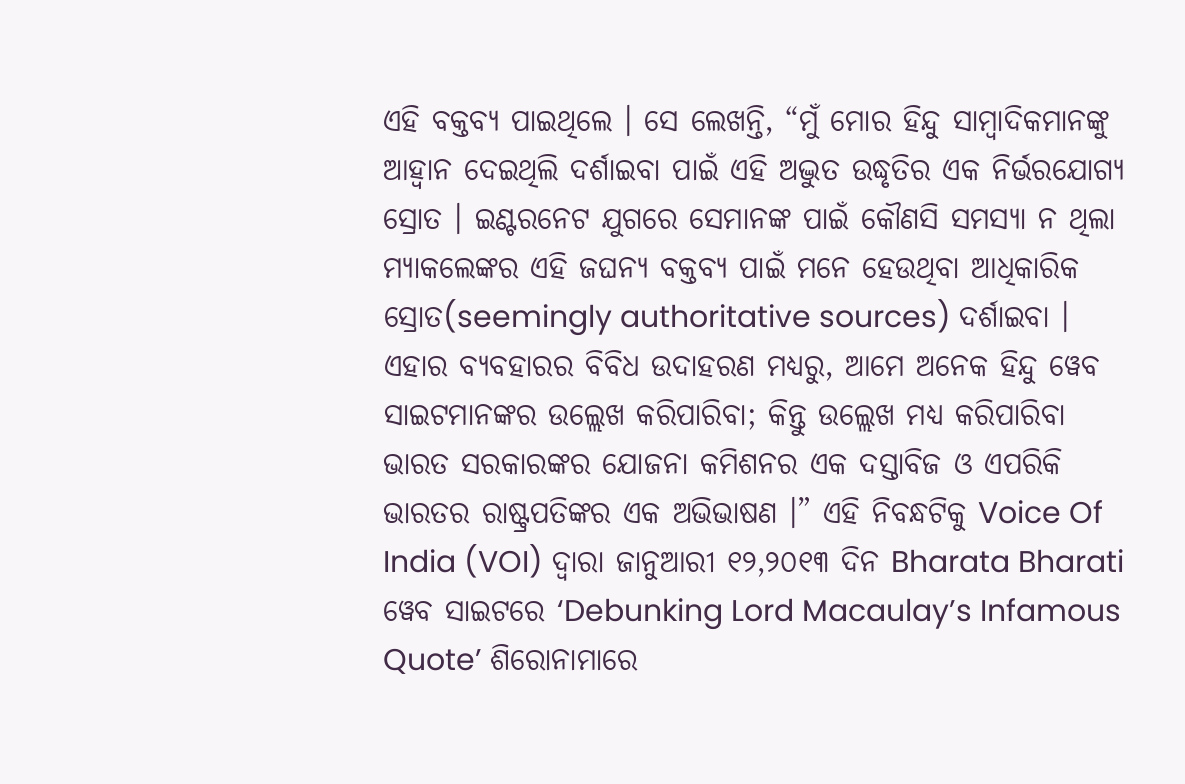ଏହି ବକ୍ତବ୍ୟ ପାଇଥିଲେ । ସେ ଲେଖନ୍ତି, “ମୁଁ ମୋର ହିନ୍ଦୁ ସାମ୍ବାଦିକମାନଙ୍କୁ ଆହ୍ବାନ ଦେଇଥିଲି ଦର୍ଶାଇବା ପାଇଁ ଏହି ଅଦ୍ଭୁତ ଉଦ୍ଧୃତିର ଏକ ନିର୍ଭରଯୋଗ୍ୟ ସ୍ରୋତ । ଇଣ୍ଟରନେଟ ଯୁଗରେ ସେମାନଙ୍କ ପାଇଁ କୌଣସି ସମସ୍ୟା ନ ଥିଲା ମ୍ୟାକଲେଙ୍କର ଏହି ଜଘନ୍ୟ ବକ୍ତବ୍ୟ ପାଇଁ ମନେ ହେଉଥିବା ଆଧିକାରିକ ସ୍ରୋତ(seemingly authoritative sources) ଦର୍ଶାଇବା । ଏହାର ବ୍ୟବହାରର ବିବିଧ ଉଦାହରଣ ମଧ୍ୟରୁ, ଆମେ ଅନେକ ହିନ୍ଦୁ ୱେବ ସାଇଟମାନଙ୍କର ଉଲ୍ଲେଖ କରିପାରିବା; କିନ୍ତୁ ଉଲ୍ଲେଖ ମଧ୍ୟ କରିପାରିବା ଭାରତ ସରକାରଙ୍କର ଯୋଜନା କମିଶନର ଏକ ଦସ୍ତାବିଜ ଓ ଏପରିକି ଭାରତର ରାଷ୍ଟ୍ରପତିଙ୍କର ଏକ ଅଭିଭାଷଣ ।” ଏହି ନିବନ୍ଧଟିକୁ Voice Of India (VOI) ଦ୍ବାରା ଜାନୁଆରୀ ୧୨,୨୦୧୩ ଦିନ Bharata Bharati ୱେବ ସାଇଟରେ ‘Debunking Lord Macaulay’s Infamous Quote’ ଶିରୋନାମାରେ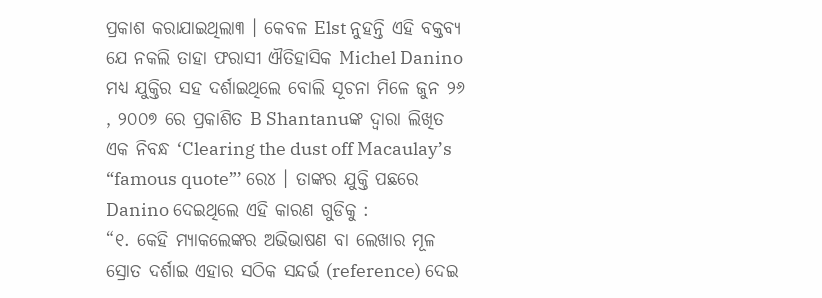ପ୍ରକାଶ କରାଯାଇଥିଲା୩ । କେବଳ Elst ନୁହନ୍ତି ଏହି ବକ୍ତବ୍ୟ ଯେ ନକଲି ତାହା ଫରାସୀ ଐତିହାସିକ Michel Danino ମଧ୍ୟ ଯୁକ୍ତିର ସହ ଦର୍ଶାଇଥିଲେ ବୋଲି ସୂଚନା ମିଳେ ଜୁନ ୨୬ , ୨୦୦୭ ରେ ପ୍ରକାଶିତ B Shantanuଙ୍କ ଦ୍ଵାରା ଲିଖିତ ଏକ ନିବନ୍ଧ ‘Clearing the dust off Macaulay’s “famous quote”’ ରେ୪ । ତାଙ୍କର ଯୁକ୍ତି ପଛରେ Danino ଦେଇଥିଲେ ଏହି କାରଣ ଗୁଡିକୁ :
“୧. କେହି ମ୍ୟାକଲେଙ୍କର ଅଭିଭାଷଣ ବା ଲେଖାର ମୂଳ ସ୍ରୋତ ଦର୍ଶାଇ ଏହାର ସଠିକ ସନ୍ଦର୍ଭ (reference) ଦେଇ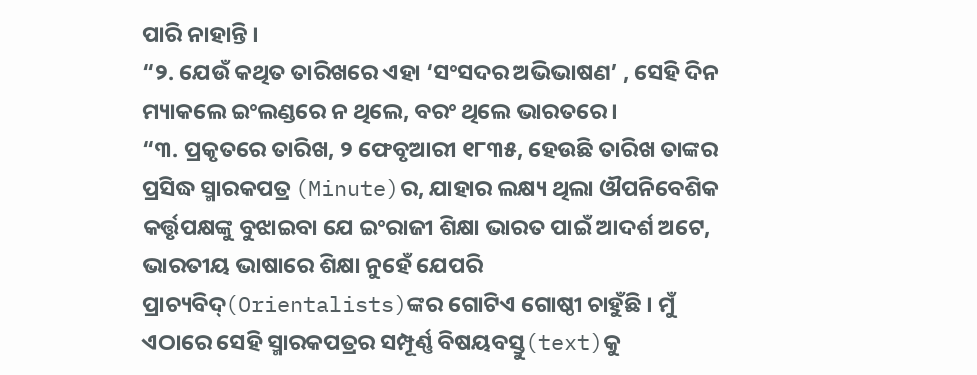ପାରି ନାହାନ୍ତି ।
“୨. ଯେଉଁ କଥିତ ତାରିଖରେ ଏହା ‘ସଂସଦର ଅଭିଭାଷଣ’ , ସେହି ଦିନ ମ୍ୟାକଲେ ଇଂଲଣ୍ଡରେ ନ ଥିଲେ, ବରଂ ଥିଲେ ଭାରତରେ ।
“୩. ପ୍ରକୃତରେ ତାରିଖ, ୨ ଫେବୃଆରୀ ୧୮୩୫, ହେଉଛି ତାରିଖ ତାଙ୍କର ପ୍ରସିଦ୍ଧ ସ୍ମାରକପତ୍ର (Minute)ର, ଯାହାର ଲକ୍ଷ୍ୟ ଥିଲା ଔପନିବେଶିକ କର୍ତ୍ତୃପକ୍ଷଙ୍କୁ ବୁଝାଇବା ଯେ ଇଂରାଜୀ ଶିକ୍ଷା ଭାରତ ପାଇଁ ଆଦର୍ଶ ଅଟେ, ଭାରତୀୟ ଭାଷାରେ ଶିକ୍ଷା ନୁହେଁ ଯେପରି ପ୍ରାଚ୍ୟବିଦ୍(Orientalists)ଙ୍କର ଗୋଟିଏ ଗୋଷ୍ଠୀ ଚାହୁଁଛି । ମୁଁ ଏଠାରେ ସେହି ସ୍ମାରକପତ୍ରର ସମ୍ପୂର୍ଣ୍ଣ ବିଷୟବସ୍ତୁ(text)କୁ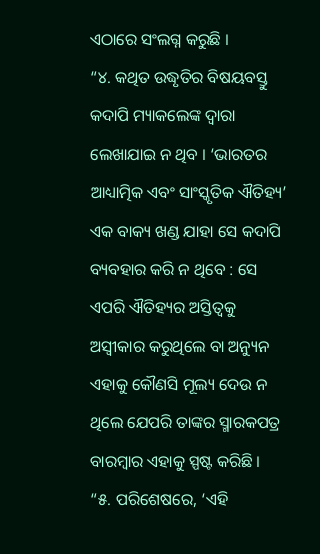ଏଠାରେ ସଂଲଗ୍ନ କରୁଛି ।
“୪. କଥିତ ଉଦ୍ଧୃତିର ବିଷୟବସ୍ତୁ କଦାପି ମ୍ୟାକଲେଙ୍କ ଦ୍ୱାରା ଲେଖାଯାଇ ନ ଥିବ । ‘ଭାରତର ଆଧ୍ୟାତ୍ମିକ ଏବଂ ସାଂସ୍କୃତିକ ଐତିହ୍ୟ’ ଏକ ବାକ୍ୟ ଖଣ୍ଡ ଯାହା ସେ କଦାପି ବ୍ୟବହାର କରି ନ ଥିବେ : ସେ ଏପରି ଐତିହ୍ୟର ଅସ୍ତିତ୍ଵକୁ ଅସ୍ଵୀକାର କରୁଥିଲେ ବା ଅନ୍ୟୁନ ଏହାକୁ କୌଣସି ମୂଲ୍ୟ ଦେଉ ନ ଥିଲେ ଯେପରି ତାଙ୍କର ସ୍ମାରକପତ୍ର ବାରମ୍ବାର ଏହାକୁ ସ୍ପଷ୍ଟ କରିଛି ।
“୫. ପରିଶେଷରେ, ‘ଏହି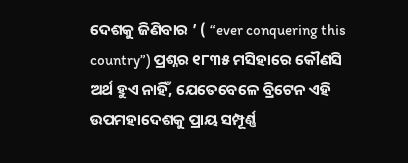ଦେଶକୁ ଜିଣିବାର ’ ( “ever conquering this country”) ପ୍ରଶ୍ନର ୧୮୩୫ ମସିହାରେ କୌଣସି ଅର୍ଥ ହୁଏ ନାହିଁ, ଯେତେବେଳେ ବ୍ରିଟେନ ଏହି ଉପମହାଦେଶକୁ ପ୍ରାୟ ସମ୍ପୂର୍ଣ୍ଣ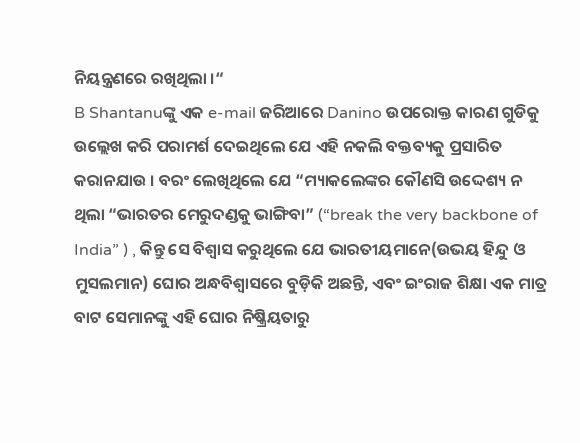ନିୟନ୍ତ୍ରଣରେ ରଖିଥିଲା ।“
B Shantanuଙ୍କୁ ଏକ e-mail ଜରିଆରେ Danino ଉପରୋକ୍ତ କାରଣ ଗୁଡିକୁ ଉଲ୍ଲେଖ କରି ପରାମର୍ଶ ଦେଇଥିଲେ ଯେ ଏହି ନକଲି ବକ୍ତବ୍ୟକୁ ପ୍ରସାରିତ କରାନଯାଉ । ବରଂ ଲେଖିଥିଲେ ଯେ “ମ୍ୟାକଲେଙ୍କର କୌଣସି ଉଦ୍ଦେଶ୍ୟ ନ ଥିଲା “ଭାରତର ମେରୁଦଣ୍ଡକୁ ଭାଙ୍ଗିବା” (“break the very backbone of India” ) , କିନ୍ତୁ ସେ ବିଶ୍ବାସ କରୁଥିଲେ ଯେ ଭାରତୀୟମାନେ(ଉଭୟ ହିନ୍ଦୁ ଓ ମୁସଲମାନ) ଘୋର ଅନ୍ଧବିଶ୍ୱାସରେ ବୁଡ଼ିକି ଅଛନ୍ତି, ଏବଂ ଇଂରାଜ ଶିକ୍ଷା ଏକ ମାତ୍ର ବାଟ ସେମାନଙ୍କୁ ଏହି ଘୋର ନିଷ୍କ୍ରିୟତାରୁ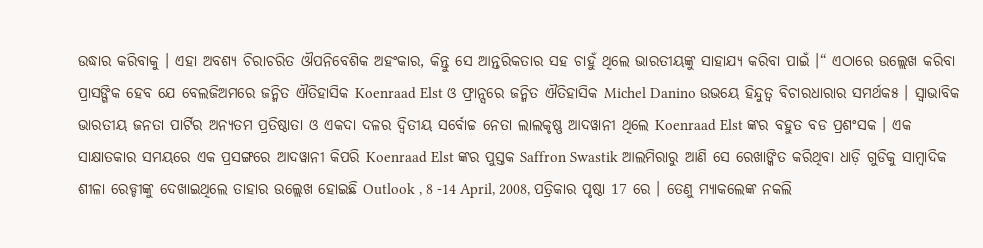ଉଦ୍ଧାର କରିବାକୁ । ଏହା ଅବଶ୍ୟ ଚିରାଚରିତ ଔପନିବେଶିକ ଅହଂକାର, କିନ୍ତୁ ସେ ଆନ୍ତରିକତାର ସହ ଚାହୁଁ ଥିଲେ ଭାରତୀୟଙ୍କୁ ସାହାଯ୍ୟ କରିବା ପାଇଁ ।“ ଏଠାରେ ଉଲ୍ଲେଖ କରିବା ପ୍ରାସଙ୍ଗିକ ହେବ ଯେ ବେଲଜିଅମରେ ଜନ୍ମିତ ଐତିହାସିକ Koenraad Elst ଓ ଫ୍ରାନ୍ସରେ ଜନ୍ମିତ ଐତିହାସିକ Michel Danino ଉଭୟେ ହିନ୍ଦୁତ୍ଵ ବିଚାରଧାରାର ସମର୍ଥକ୫ । ସ୍ବାଭାବିକ ଭାରତୀୟ ଜନତା ପାର୍ଟିର ଅନ୍ୟତମ ପ୍ରତିଷ୍ଠାତା ଓ ଏକଦା ଦଳର ଦ୍ଵିତୀୟ ସର୍ବୋଚ୍ଚ ନେତା ଲାଲକୃଷ୍ଣ ଆଦୱାନୀ ଥିଲେ Koenraad Elst ଙ୍କର ବହୁତ ବଡ ପ୍ରଶଂସକ । ଏକ ସାକ୍ଷାତକାର ସମୟରେ ଏକ ପ୍ରସଙ୍ଗରେ ଆଦୱାନୀ କିପରି Koenraad Elst ଙ୍କର ପୁସ୍ତକ Saffron Swastik ଆଲମିରାରୁ ଆଣି ସେ ରେଖାଙ୍କିତ କରିଥିବା ଧାଡ଼ି ଗୁଡିକୁ ସାମ୍ବାଦିକ ଶୀଳା ରେଡ୍ଡୀଙ୍କୁ ଦେଖାଇଥିଲେ ତାହାର ଉଲ୍ଲେଖ ହୋଇଛି Outlook , 8 -14 April, 2008, ପତ୍ରିକାର ପୃଷ୍ଠା 17 ରେ । ତେଣୁ ମ୍ୟାକଲେଙ୍କ ନକଲି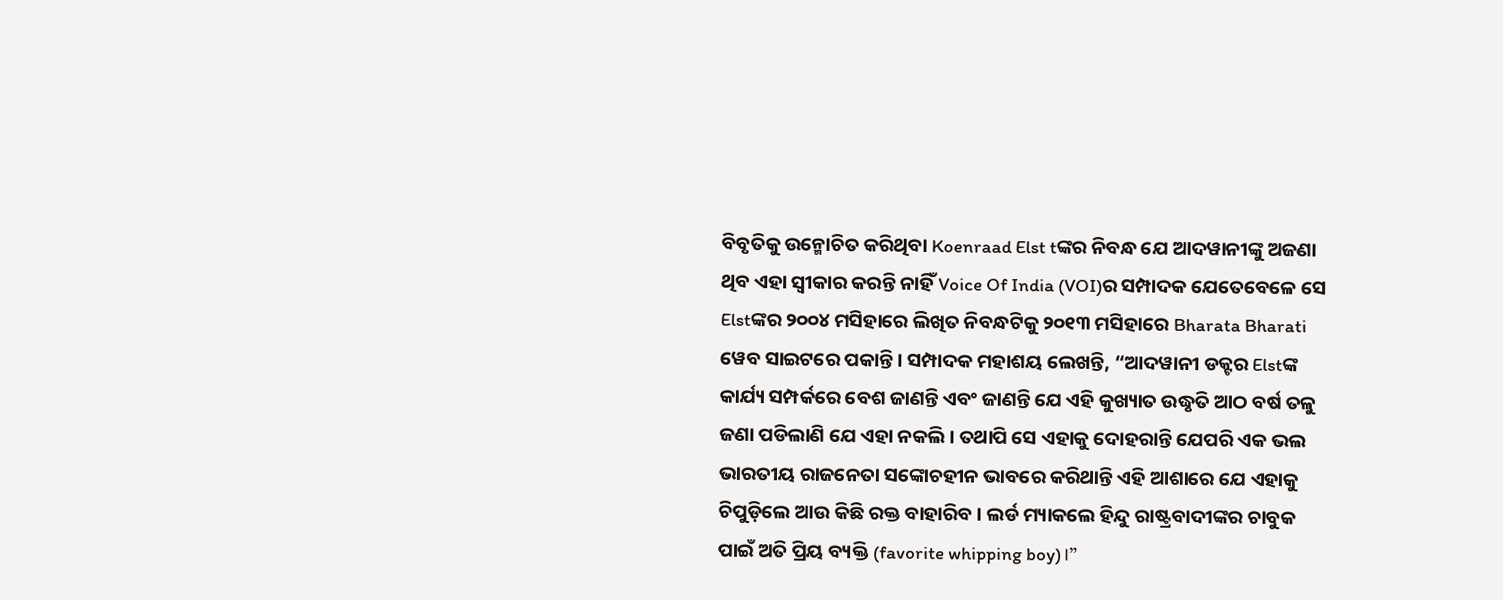ବିବୃତିକୁ ଉନ୍ମୋଚିତ କରିଥିବା Koenraad Elst tଙ୍କର ନିବନ୍ଧ ଯେ ଆଦୱାନୀଙ୍କୁ ଅଜଣା ଥିବ ଏହା ସ୍ଵୀକାର କରନ୍ତି ନାହିଁ Voice Of India (VOI)ର ସମ୍ପାଦକ ଯେତେବେଳେ ସେ Elstଙ୍କର ୨୦୦୪ ମସିହାରେ ଲିଖିତ ନିବନ୍ଧଟିକୁ ୨୦୧୩ ମସିହାରେ Bharata Bharati ୱେବ ସାଇଟରେ ପକାନ୍ତି । ସମ୍ପାଦକ ମହାଶୟ ଲେଖନ୍ତି, “ଆଦୱାନୀ ଡକ୍ଟର Elstଙ୍କ କାର୍ଯ୍ୟ ସମ୍ପର୍କରେ ବେଶ ଜାଣନ୍ତି ଏବଂ ଜାଣନ୍ତି ଯେ ଏହି କୁଖ୍ୟାତ ଉଦ୍ଧୃତି ଆଠ ବର୍ଷ ତଳୁ ଜଣା ପଡିଲାଣି ଯେ ଏହା ନକଲି । ତଥାପି ସେ ଏହାକୁ ଦୋହରାନ୍ତି ଯେପରି ଏକ ଭଲ ଭାରତୀୟ ରାଜନେତା ସଙ୍କୋଚହୀନ ଭାବରେ କରିଥାନ୍ତି ଏହି ଆଶାରେ ଯେ ଏହାକୁ ଚିପୁଡ଼ିଲେ ଆଉ କିଛି ରକ୍ତ ବାହାରିବ । ଲର୍ଡ ମ୍ୟାକଲେ ହିନ୍ଦୁ ରାଷ୍ଟ୍ରବାଦୀଙ୍କର ଚାବୁକ ପାଇଁ ଅତି ପ୍ରିୟ ବ୍ୟକ୍ତି (favorite whipping boy)।”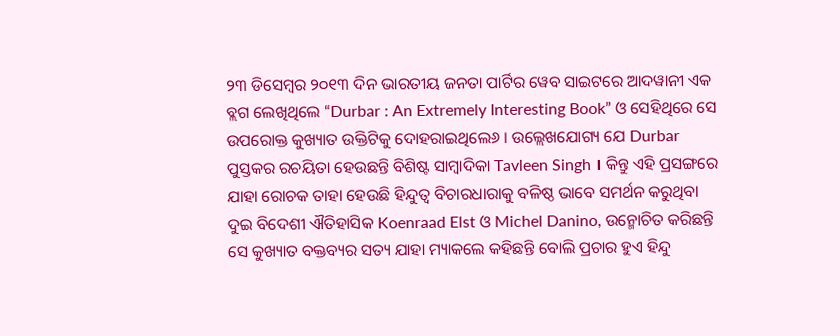୨୩ ଡିସେମ୍ବର ୨୦୧୩ ଦିନ ଭାରତୀୟ ଜନତା ପାର୍ଟିର ୱେବ ସାଇଟରେ ଆଦୱାନୀ ଏକ ବ୍ଲଗ ଲେଖିଥିଲେ “Durbar : An Extremely Interesting Book” ଓ ସେହିଥିରେ ସେ ଉପରୋକ୍ତ କୁଖ୍ୟାତ ଉକ୍ତିଟିକୁ ଦୋହରାଇଥିଲେ୬ । ଉଲ୍ଲେଖଯୋଗ୍ୟ ଯେ Durbar ପୁସ୍ତକର ରଚୟିତା ହେଉଛନ୍ତି ବିଶିଷ୍ଟ ସାମ୍ବାଦିକା Tavleen Singh । କିନ୍ତୁ ଏହି ପ୍ରସଙ୍ଗରେ ଯାହା ରୋଚକ ତାହା ହେଉଛି ହିନ୍ଦୁତ୍ଵ ବିଚାରଧାରାକୁ ବଳିଷ୍ଠ ଭାବେ ସମର୍ଥନ କରୁଥିବା ଦୁଇ ବିଦେଶୀ ଐତିହାସିକ Koenraad Elst ଓ Michel Danino, ଉନ୍ମୋଚିତ କରିଛନ୍ତି ସେ କୁଖ୍ୟାତ ବକ୍ତବ୍ୟର ସତ୍ୟ ଯାହା ମ୍ୟାକଲେ କହିଛନ୍ତି ବୋଲି ପ୍ରଚାର ହୁଏ ହିନ୍ଦୁ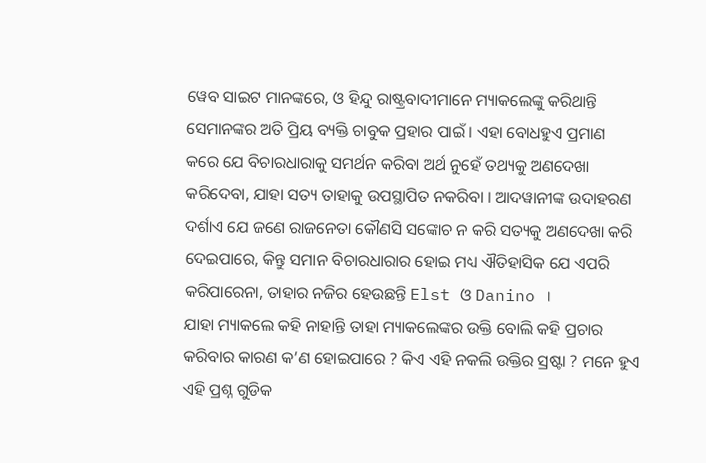ୱେବ ସାଇଟ ମାନଙ୍କରେ, ଓ ହିନ୍ଦୁ ରାଷ୍ଟ୍ରବାଦୀମାନେ ମ୍ୟାକଲେଙ୍କୁ କରିଥାନ୍ତି ସେମାନଙ୍କର ଅତି ପ୍ରିୟ ବ୍ୟକ୍ତି ଚାବୁକ ପ୍ରହାର ପାଇଁ । ଏହା ବୋଧହୁଏ ପ୍ରମାଣ କରେ ଯେ ବିଚାରଧାରାକୁ ସମର୍ଥନ କରିବା ଅର୍ଥ ନୁହେଁ ତଥ୍ୟକୁ ଅଣଦେଖା କରିଦେବା, ଯାହା ସତ୍ୟ ତାହାକୁ ଉପସ୍ଥାପିତ ନକରିବା । ଆଦୱାନୀଙ୍କ ଉଦାହରଣ ଦର୍ଶାଏ ଯେ ଜଣେ ରାଜନେତା କୌଣସି ସଙ୍କୋଚ ନ କରି ସତ୍ୟକୁ ଅଣଦେଖା କରି ଦେଇପାରେ, କିନ୍ତୁ ସମାନ ବିଚାରଧାରାର ହୋଇ ମଧ୍ୟ ଐତିହାସିକ ଯେ ଏପରି କରିପାରେନା, ତାହାର ନଜିର ହେଉଛନ୍ତି Elst ଓ Danino ।
ଯାହା ମ୍ୟାକଲେ କହି ନାହାନ୍ତି ତାହା ମ୍ୟାକଲେଙ୍କର ଉକ୍ତି ବୋଲି କହି ପ୍ରଚାର କରିବାର କାରଣ କ’ଣ ହୋଇପାରେ ? କିଏ ଏହି ନକଲି ଉକ୍ତିର ସ୍ରଷ୍ଟା ? ମନେ ହୁଏ ଏହି ପ୍ରଶ୍ନ ଗୁଡିକ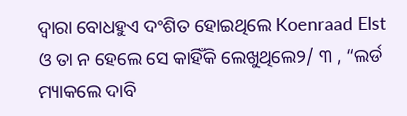ଦ୍ବାରା ବୋଧହୁଏ ଦଂଶିତ ହୋଇଥିଲେ Koenraad Elst ଓ ତା ନ ହେଲେ ସେ କାହିଁକି ଲେଖୁଥିଲେ୨/ ୩ , “ଲର୍ଡ ମ୍ୟାକଲେ ଦାବି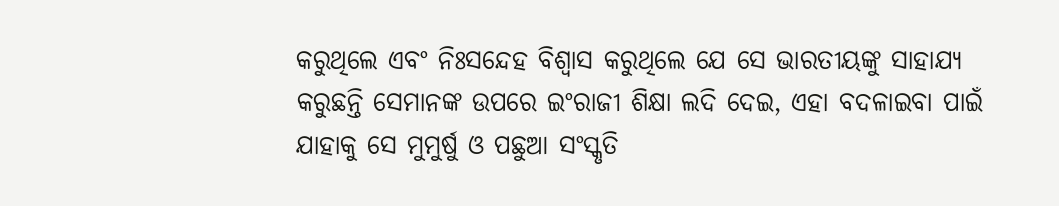କରୁଥିଲେ ଏବଂ ନିଃସନ୍ଦେହ ବିଶ୍ବାସ କରୁଥିଲେ ଯେ ସେ ଭାରତୀୟଙ୍କୁ ସାହାଯ୍ୟ କରୁଛନ୍ତି ସେମାନଙ୍କ ଉପରେ ଇଂରାଜୀ ଶିକ୍ଷା ଲଦି ଦେଇ, ଏହା ବଦଳାଇବା ପାଇଁ ଯାହାକୁ ସେ ମୁମୁର୍ଷୁ ଓ ପଛୁଆ ସଂସ୍କୃତି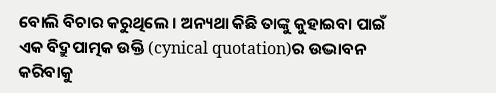ବୋଲି ବିଚାର କରୁଥିଲେ । ଅନ୍ୟଥା କିଛି ତାଙ୍କୁ କୁହାଇବା ପାଇଁ ଏକ ବିଦ୍ରୁପାତ୍ମକ ଉକ୍ତି (cynical quotation)ର ଉଦ୍ଭାବନ କରିବାକୁ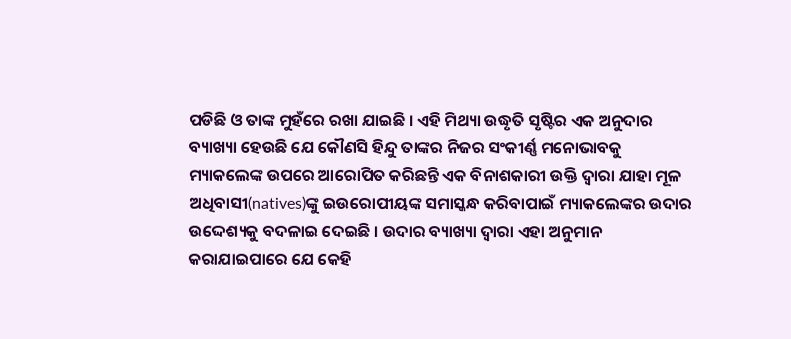ପଡିଛି ଓ ତାଙ୍କ ମୁହଁରେ ରଖା ଯାଇଛି । ଏହି ମିଥ୍ୟା ଉଦ୍ଧୃତି ସୃଷ୍ଟିର ଏକ ଅନୁଦାର ବ୍ୟାଖ୍ୟା ହେଉଛି ଯେ କୌଣସି ହିନ୍ଦୁ ତାଙ୍କର ନିଜର ସଂକୀର୍ଣ୍ଣ ମନୋଭାବକୁ ମ୍ୟାକଲେଙ୍କ ଉପରେ ଆରୋପିତ କରିଛନ୍ତି ଏକ ବିନାଶକାରୀ ଉକ୍ତି ଦ୍ଵାରା ଯାହା ମୂଳ ଅଧିବାସୀ(natives)ଙ୍କୁ ଇଉରୋପୀୟଙ୍କ ସମାସ୍କନ୍ଧ କରିବାପାଇଁ ମ୍ୟାକଲେଙ୍କର ଉଦାର ଉଦ୍ଦେଶ୍ୟକୁ ବଦଳାଇ ଦେଇଛି । ଉଦାର ବ୍ୟାଖ୍ୟା ଦ୍ଵାରା ଏହା ଅନୁମାନ କରାଯାଇପାରେ ଯେ କେହି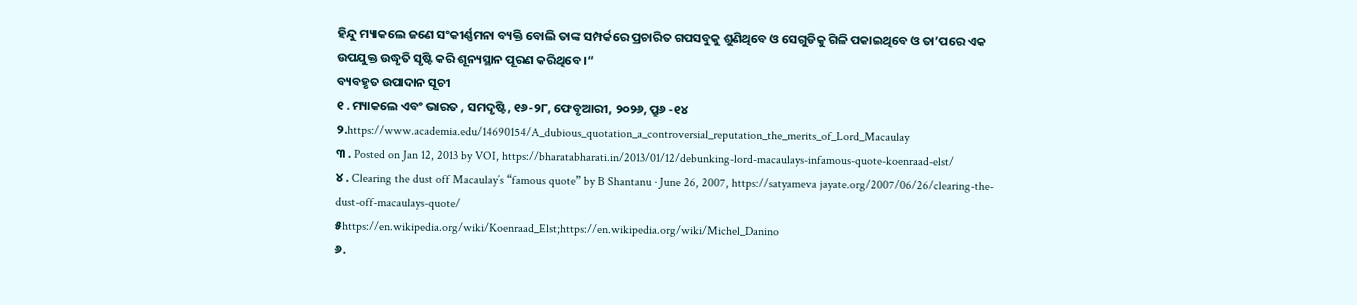ହିନ୍ଦୁ ମ୍ୟାକଲେ ଜଣେ ସଂକୀର୍ଣ୍ଣମନା ବ୍ୟକ୍ତି ବୋଲି ତାଙ୍କ ସମ୍ପର୍କରେ ପ୍ରଚାରିତ ଗପସବୁକୁ ଶୁଣିଥିବେ ଓ ସେଗୁଡିକୁ ଗିଳି ପକାଇଥିବେ ଓ ତା’ପରେ ଏକ ଉପଯୁକ୍ତ ଉଦ୍ଧୃତି ସୃଷ୍ଟି କରି ଶୂନ୍ୟସ୍ଥାନ ପୂରଣ କରିଥିବେ ।“
ବ୍ୟବହୃତ ଉପାଦାନ ସୂଚୀ
୧ . ମ୍ୟାକଲେ ଏବଂ ଭାରତ , ସମଦୃଷ୍ଟି, ୧୬-୨୮, ଫେବୃଆରୀ, ୨୦୨୬, ପ୍ରୁ୬ -୧୪
୨.https://www.academia.edu/14690154/A_dubious_quotation_a_controversial_reputation_the_merits_of_Lord_Macaulay
୩ . Posted on Jan 12, 2013 by VOI, https://bharatabharati.in/2013/01/12/debunking-lord-macaulays-infamous-quote-koenraad-elst/
୪ . Clearing the dust off Macaulay’s “famous quote” by B Shantanu · June 26, 2007, https://satyameva jayate.org/2007/06/26/clearing-the-dust-off-macaulays-quote/
୫https://en.wikipedia.org/wiki/Koenraad_Elst;https://en.wikipedia.org/wiki/Michel_Danino
୬.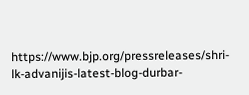https://www.bjp.org/pressreleases/shri-lk-advanijis-latest-blog-durbar-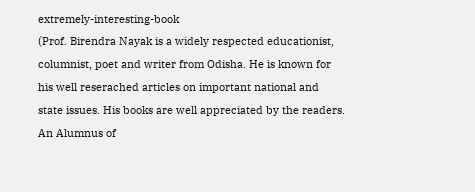extremely-interesting-book
(Prof. Birendra Nayak is a widely respected educationist, columnist, poet and writer from Odisha. He is known for his well reserached articles on important national and state issues. His books are well appreciated by the readers. An Alumnus of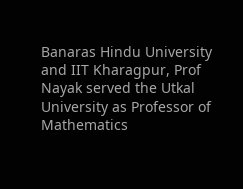Banaras Hindu University and IIT Kharagpur, Prof Nayak served the Utkal University as Professor of Mathematics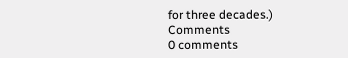for three decades.)
Comments
0 comments